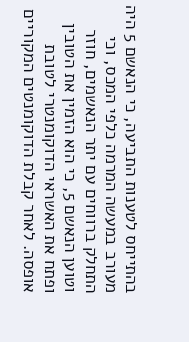בהתייחס לטענות התביעה, כי הנאשם 5 היה מעורב במעשה המרמה כלפי המכס, וכי התחלק ברווחים עם יתר הנאשמים, חוזר וטוען הנאשם 5, כי הוא הזמין את הטובין ופתח את האשראי הדוקומנטרי לטובת אופסה. לאחר קבלת הדוקומנטים המקוריים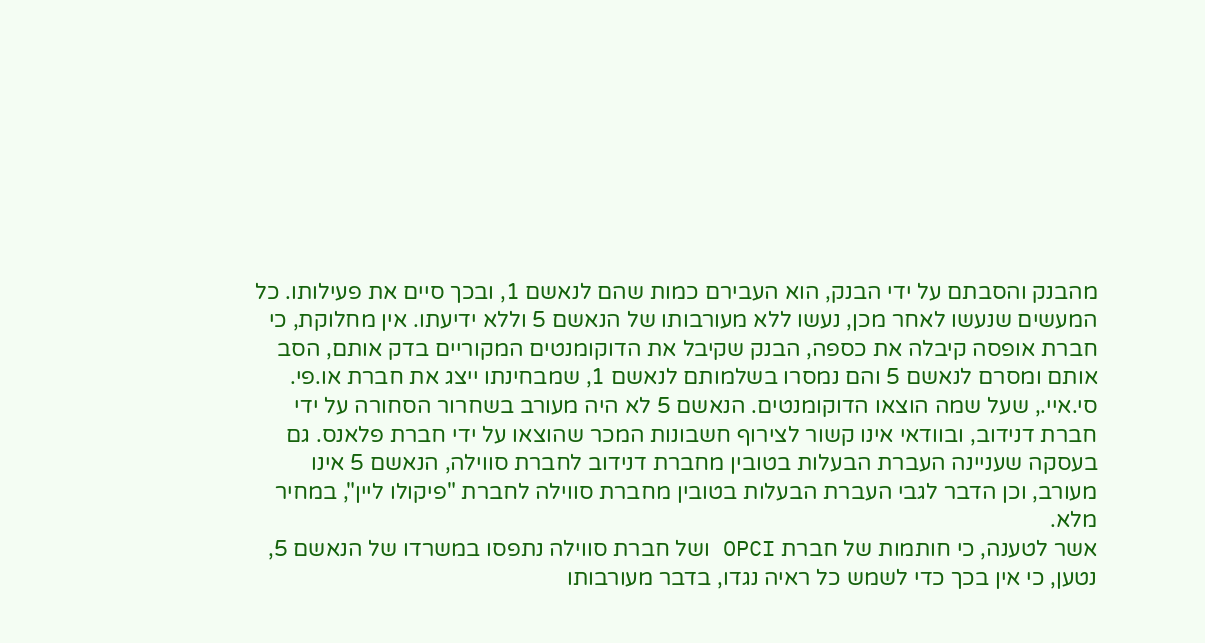מהבנק והסבתם על ידי הבנק, הוא העבירם כמות שהם לנאשם 1, ובכך סיים את פעילותו. כל המעשים שנעשו לאחר מכן, נעשו ללא מעורבותו של הנאשם 5 וללא ידיעתו. אין מחלוקת, כי חברת אופסה קיבלה את כספה, הבנק שקיבל את הדוקומנטים המקוריים בדק אותם, הסב אותם ומסרם לנאשם 5 והם נמסרו בשלמותם לנאשם 1, שמבחינתו ייצג את חברת או.פי. סי.איי., שעל שמה הוצאו הדוקומנטים. הנאשם 5 לא היה מעורב בשחרור הסחורה על ידי חברת דנידוב, ובוודאי אינו קשור לצירוף חשבונות המכר שהוצאו על ידי חברת פלאנס. גם בעסקה שעניינה העברת הבעלות בטובין מחברת דנידוב לחברת סווילה, הנאשם 5 אינו מעורב, וכן הדבר לגבי העברת הבעלות בטובין מחברת סווילה לחברת "פיקולו ליין", במחיר מלא.
אשר לטענה, כי חותמות של חברת OPCI ושל חברת סווילה נתפסו במשרדו של הנאשם 5, נטען, כי אין בכך כדי לשמש כל ראיה נגדו, בדבר מעורבותו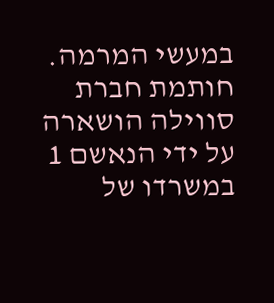במעשי המרמה. חותמת חברת סווילה הושארה על ידי הנאשם 1 במשרדו של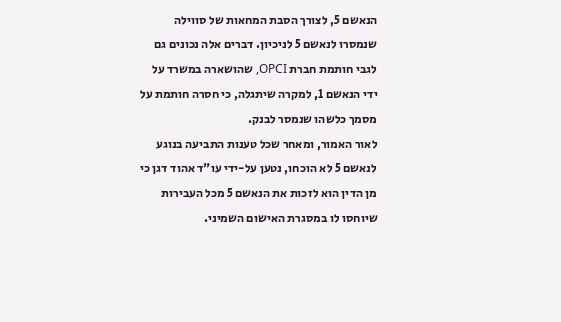הנאשם 5, לצורך הסבת המחאות של סווילה שנמסרו לנאשם 5 לניכיון. דברים אלה נכונים גם לגבי חותמת חברת OPCI, שהושארה במשרד על ידי הנאשם 1, למקרה שיתגלה, כי חסרה חותמת על מסמך כלשהו שנמסר לבנק.
לאור האמור, ומאחר שכל טענות התביעה בנוגע לנאשם 5 לא הוכחו, נטען על-ידי עו"ד אהוד דגן כי מן הדין הוא לזכות את הנאשם 5 מכל העבירות שיוחסו לו במסגרת האישום השמיני.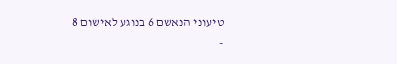טיעוני הנאשם 6 בנוגע לאישום 8
-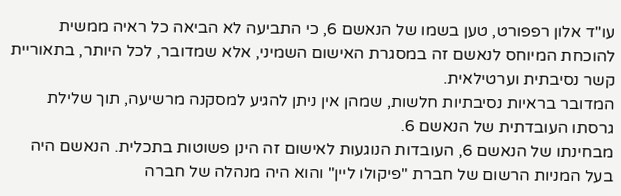עו"ד אלון רפפורט, טען בשמו של הנאשם 6, כי התביעה לא הביאה כל ראיה ממשית
להוכחת המיוחס לנאשם זה במסגרת האישום השמיני, אלא שמדובר, לכל היותר, בתאוריית קשר נסיבתית וערטילאית.
המדובר בראיות נסיבתיות חלשות, שמהן אין ניתן להגיע למסקנה מרשיעה, תוך שלילת גרסתו העובדתית של הנאשם 6.
מבחינתו של הנאשם 6, העובדות הנוגעות לאישום זה הינן פשוטות בתכלית. הנאשם היה בעל המניות הרשום של חברת "פיקולו ליין" והוא היה מנהלה של חברה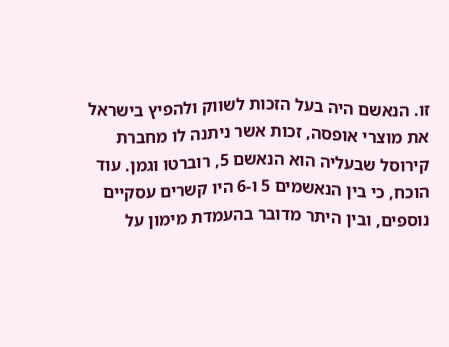זו. הנאשם היה בעל הזכות לשווק ולהפיץ בישראל את מוצרי אופסה, זכות אשר ניתנה לו מחברת קירוסל שבעליה הוא הנאשם 5, רוברטו וגמן. עוד הוכח, כי בין הנאשמים 5 ו-6 היו קשרים עסקיים נוספים, ובין היתר מדובר בהעמדת מימון על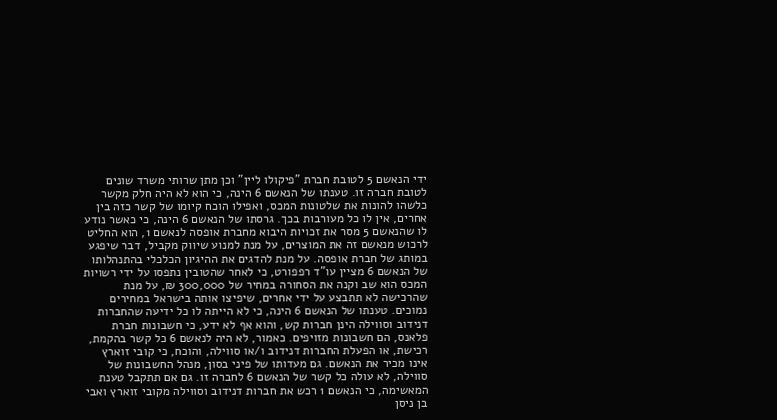ידי הנאשם 5 לטובת חברת "פיקולו ליין" וכן מתן שרותי משרד שונים לטובת חברה זו. טענתו של הנאשם 6 הינה, כי הוא לא היה חלק מקשר כלשהו להונות את שלטונות המכס, ואפילו הוכח קיומו של קשר כזה בין אחרים, אין לו כל מעורבות בכך. גרסתו של הנאשם 6 הינה, כי כאשר נודע לו שהנאשם 5 מסר את זכויות היבוא מחברת אופסה לנאשם 1, הוא החליט לרכוש מנאשם זה את המוצרים, על מנת למנוע שיווק מקביל, דבר שיפגע במותג של חברת אופסה. על מנת להדגים את ההיגיון הכלכלי בהתנהלותו של הנאשם 6 מציין עו"ד רפפורט, כי לאחר שהטובין נתפסו על ידי רשויות המכס הוא שב וקנה את הסחורה במחיר של 300,000 ₪, על מנת שהרכישה לא תתבצע על ידי אחרים, שיפיצו אותה בישראל במחירים נמוכים. טענתו של הנאשם 6 הינה, כי לא הייתה לו כל ידיעה שהחברות דנידוב וסווילה הינן חברות קש, והוא אף לא ידע, כי חשבונות חברת פלאנס, הם חשבונות מזויפים. כאמור, לא היה לנאשם 6 כל קשר בהקמת, רכישת, או הפעלת החברות דנידוב ו/או סווילה, והוכח, כי קובי זוארץ אינו מכיר את הנאשם. גם מעדותו של פיני בסון, מנהל החשבונות של סווילה, לא עולה כל קשר של הנאשם 6 לחברה זו. גם אם תתקבל טענת המאשימה, כי הנאשם 1 רכש את חברות דנידוב וסווילה מקובי זוארץ ואבי בן ניסן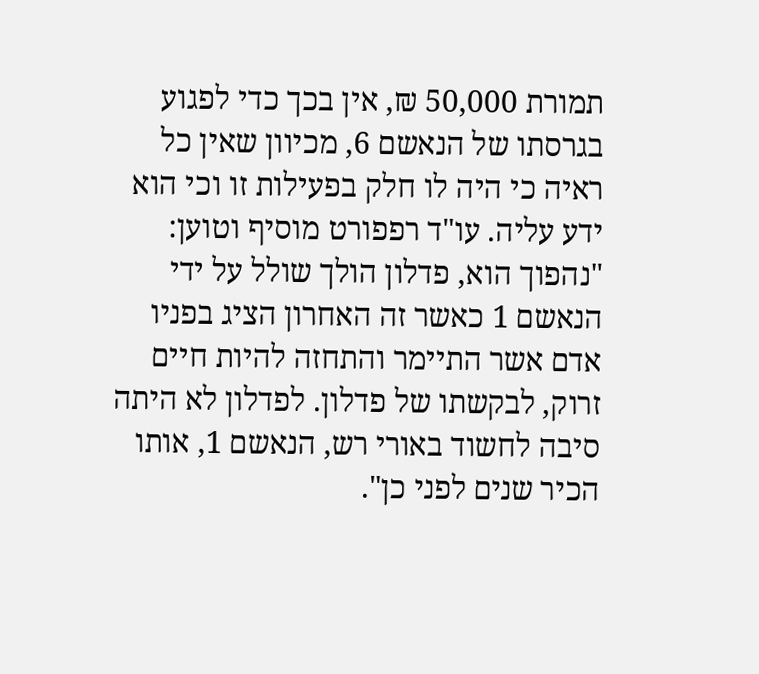תמורת 50,000 ₪, אין בכך כדי לפגוע בגרסתו של הנאשם 6, מכיוון שאין כל ראיה כי היה לו חלק בפעילות זו וכי הוא ידע עליה. עו"ד רפפורט מוסיף וטוען: "נהפוך הוא, פדלון הולך שולל על ידי הנאשם 1 כאשר זה האחרון הציג בפניו אדם אשר התיימר והתחזה להיות חיים זרוק, לבקשתו של פדלון. לפדלון לא היתה סיבה לחשוד באורי רש, הנאשם 1, אותו הכיר שנים לפני כן".